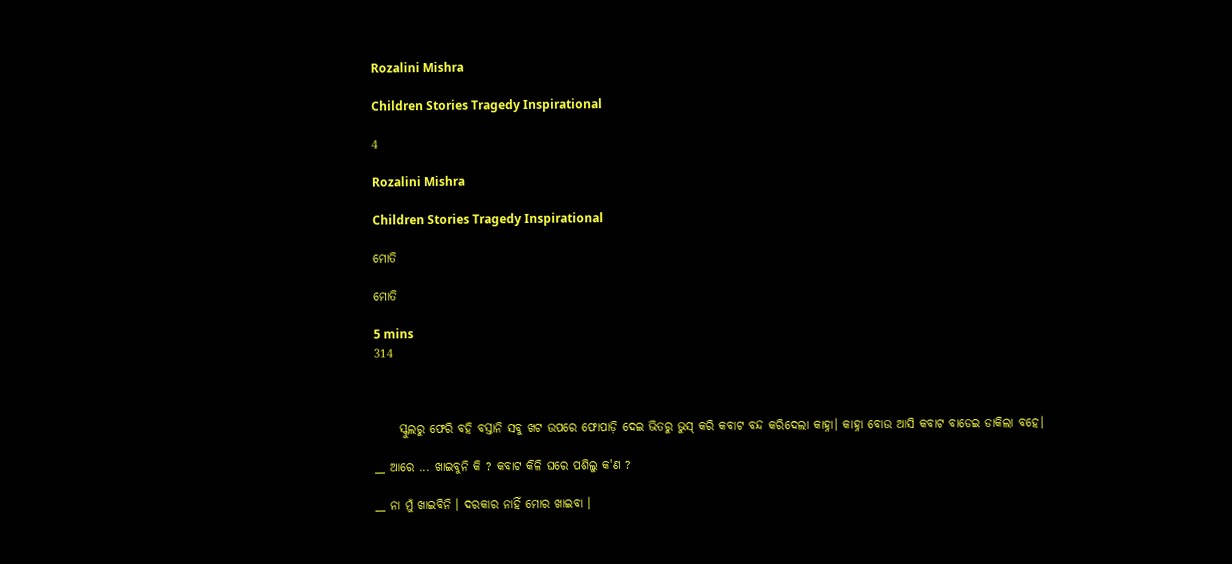Rozalini Mishra

Children Stories Tragedy Inspirational

4

Rozalini Mishra

Children Stories Tragedy Inspirational

ମୋତି

ମୋତି

5 mins
314



     ସ୍କୁଲରୁ ଫେରି ବହି ବସ୍ତାନି ସବୁ ଖଟ ଉପରେ ଫୋପାଡ଼ି ଦେଇ ଭିତରୁ ଭୁସ୍ କରି କବାଟ ବନ୍ଦ କରିଦେଲା କାହ୍ନା। କାହ୍ନା ବୋଉ ଆସି କବାଟ ବାଡେଇ ଡାକିଲା ବହେ।

__ ଆରେ ... ଖାଇବୁନି କି ? କବାଟ କିଳି ଘରେ ପଶିଲୁ କ'ଣ ?

__ ନା ମୁଁ ଖାଇବିନି । ଦରକାର ନାହିଁ ମୋର ଖାଇବା ।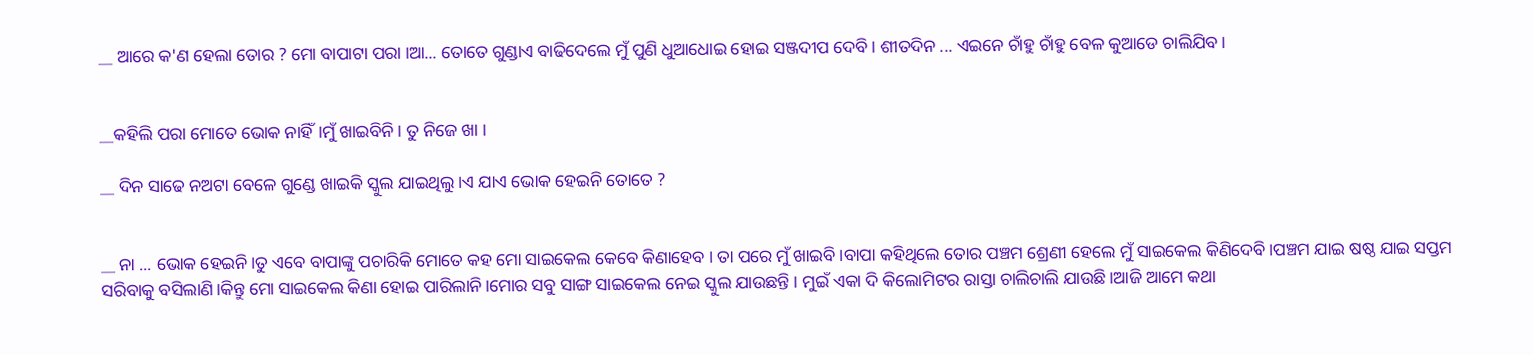__ ଆରେ କ'ଣ ହେଲା ତୋର ? ମୋ ବାପାଟା ପରା ।ଆ... ତୋତେ ଗୁଣ୍ଡାଏ ବାଢିଦେଲେ ମୁଁ ପୁଣି ଧୁଆଧୋଇ ହୋଇ ସଞ୍ଜଦୀପ ଦେବି। ଶୀତଦିନ ... ଏଇନେ ଚାଁହୁ ଚାଁହୁ ବେଳ କୁଆଡେ ଚାଲିଯିବ।


__କହିଲି ପରା ମୋତେ ଭୋକ ନାହିଁ।ମୁଁ ଖାଇବିନି । ତୁ ନିଜେ ଖା ।

__ ଦିନ ସାଢେ ନଅଟା ବେଳେ ଗୁଣ୍ଡେ ଖାଇକି ସ୍କୁଲ ଯାଇଥିଲୁ।ଏ ଯାଏ ଭୋକ ହେଇନି ତୋତେ ?


__ ନା ... ଭୋକ ହେଇନି।ତୁ ଏବେ ବାପାଙ୍କୁ ପଚାରିକି ମୋତେ କହ ମୋ ସାଇକେଲ କେବେ କିଣାହେବ । ତା ପରେ ମୁଁ ଖାଇବି।ବାପା କହିଥିଲେ ତୋର ପଞ୍ଚମ ଶ୍ରେଣୀ ହେଲେ ମୁଁ ସାଇକେଲ କିଣିଦେବି।ପଞ୍ଚମ ଯାଇ ଷଷ୍ଠ ଯାଇ ସପ୍ତମ ସରିବାକୁ ବସିଲାଣି।କିନ୍ତୁ ମୋ ସାଇକେଲ କିଣା ହୋଇ ପାରିଲାନି।ମୋର ସବୁ ସାଙ୍ଗ ସାଇକେଲ ନେଇ ସ୍କୁଲ ଯାଉଛନ୍ତି । ମୁଇଁ ଏକା ଦି କିଲୋମିଟର ରାସ୍ତା ଚାଲିଚାଲି ଯାଉଛି।ଆଜି ଆମେ କଥା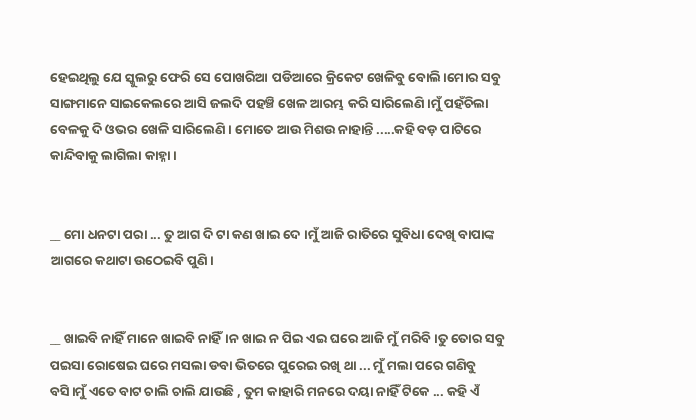ହେଇଥିଲୁ ଯେ ସ୍କୁଲରୁ ଫେରି ସେ ପୋଖରିଆ ପଡିଆରେ କ୍ରିକେଟ ଖେଳିବୁ ବୋଲି।ମୋର ସବୁ ସାଙ୍ଗମାନେ ସାଇକେଲରେ ଆସି ଜଲଦି ପହଞ୍ଚି ଖେଳ ଆରମ୍ଭ କରି ସାରିଲେଣି।ମୁଁ ପହଁଚିଲା ବେଳକୁ ଦି ଓଭର ଖେଳି ସାରିଲେଣି। ମୋତେ ଆଉ ମିଶଉ ନାହାନ୍ତି .....କହି ବଡ଼ ପାଟିରେ କାନ୍ଦିବାକୁ ଲାଗିଲା କାହ୍ନା।


__ ମୋ ଧନଟା ପରା ... ତୁ ଆଗ ଦି ଟା କଣ ଖାଇ ଦେ ।ମୁଁ ଆଜି ରାତିରେ ସୁବିଧା ଦେଖି ବାପାଙ୍କ ଆଗରେ କଥାଟା ଉଠେଇବି ପୁଣି।


__ ଖାଇବି ନାହିଁ ମାନେ ଖାଇବି ନାହିଁ।ନ ଖାଇ ନ ପିଇ ଏଇ ଘରେ ଆଜି ମୁଁ ମରିବି।ତୁ ତୋର ସବୁ ପଇସା ରୋଷେଇ ଘରେ ମସଲା ଡବା ଭିତରେ ପୁରେଇ ରଖି ଥା ... ମୁଁ ମଲା ପରେ ଗଣିବୁ ବସି।ମୁଁ ଏତେ ବାଟ ଚାଲି ଚାଲି ଯାଉଛି , ତୁମ କାହାରି ମନରେ ଦୟା ନାହିଁ ଟିକେ ... କହି ଏଁ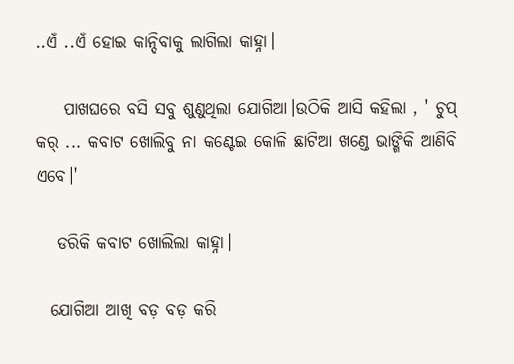..ଏଁ ..ଏଁ ହୋଇ କାନ୍ଦିବାକୁ ଲାଗିଲା କାହ୍ନା।

    ପାଖଘରେ ବସି ସବୁ ଶୁଣୁଥିଲା ଯୋଗିଆ।ଉଠିକି ଆସି କହିଲା , ' ଚୁପ୍ କର୍ ... କବାଟ ଖୋଲିବୁ ନା କଣ୍ଟେଇ କୋଳି ଛାଟିଆ ଖଣ୍ଡେ ଭାଙ୍ଗିକି ଆଣିବି ଏବେ।'

   ଡରିକି କବାଟ ଖୋଲିଲା କାହ୍ନା।

  ଯୋଗିଆ ଆଖି ବଡ଼ ବଡ଼ କରି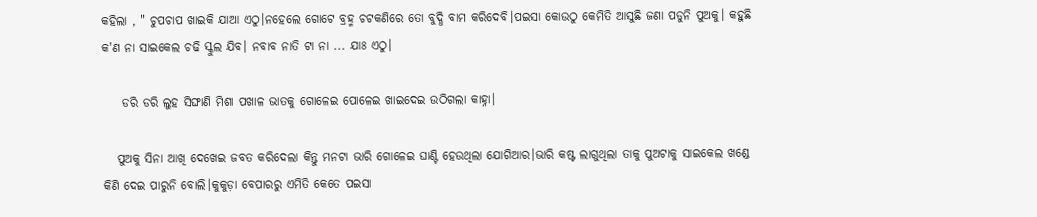କହିଲା , " ଚୁପଚାପ ଖାଇକି ଯାଆ ଏଠୁ।ନହେଲେ ଗୋଟେ ବ୍ରହ୍ମ ଚଟକଣିରେ ତୋ ବୁଦ୍ଧି ବାମ କରିଦେବି।ପଇସା କୋଉଠୁ କେମିତି ଆସୁଛି ଜଣା ପଡୁନି ପୁଅକୁ। କହୁଛି କ'ଣ ନା ସାଇକେଲ ଚଢି ସ୍କୁଲ ଯିବ। ନବାବ ନାତି ଟା ନା ... ଯାଃ ଏଠୁ।

    ଡରି ଡରି ଲୁହ ସିଙ୍ଘାଣି ମିଶା ପଖାଳ ଭାତକୁ ଗୋଳେଇ ପୋଳେଇ ଖାଇଦେଇ ଉଠିଗଲା କାହ୍ନା।

   ପୁଅକୁ ସିନା ଆଖି ଦେଖେଇ ଜବତ କରିଦେଲା କିନ୍ତୁ ମନଟା ଭାରି ଗୋଳେଇ ଘାଣ୍ଟି ହେଉଥିଲା ଯୋଗିଆର।ଭାରି କଷ୍ଟ ଲାଗୁଥିଲା ତାକୁ ପୁଅଟାକୁ ସାଇକେଲ ଖଣ୍ଡେ କିଣି ଦେଇ ପାରୁନି ବୋଲି।କୁକୁଡ଼ା ବେପାରରୁ ଏମିତି କେତେ ପଇସା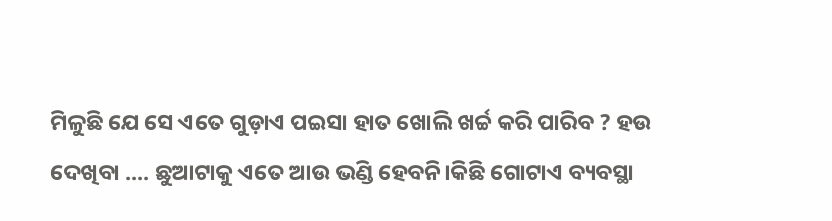ମିଳୁଛି ଯେ ସେ ଏତେ ଗୁଡ଼ାଏ ପଇସା ହାତ ଖୋଲି ଖର୍ଚ୍ଚ କରି ପାରିବ ? ହଉ ଦେଖିବା .... ଛୁଆଟାକୁ ଏତେ ଆଉ ଭଣ୍ଡି ହେବନି।କିଛି ଗୋଟାଏ ବ୍ୟବସ୍ଥା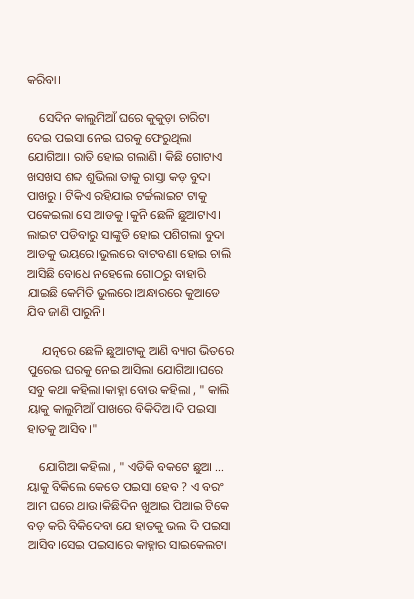କରିବା।

    ସେଦିନ କାଲୁମିଆଁ ଘରେ କୁକୁଡ଼ା ଚାରିଟା ଦେଇ ପଇସା ନେଇ ଘରକୁ ଫେରୁଥିଲା ଯୋଗିଆ। ରାତି ହୋଇ ଗଲାଣି। କିଛି ଗୋଟାଏ ଖସଖସ ଶବ୍ଦ ଶୁଭିଲା ତାକୁ ରାସ୍ତା କଡ଼ ବୁଦା ପାଖରୁ । ଟିକିଏ ରହିଯାଇ ଟର୍ଚ୍ଚଲାଇଟ ଟାକୁ ପକେଇଲା ସେ ଆଡକୁ ।କୁନି ଛେଳି ଛୁଆଟାଏ। ଲାଇଟ ପଡିବାରୁ ସାଙ୍କୁଡି ହୋଇ ପଶିଗଲା ବୁଦା ଆଡକୁ ଭୟରେ।ଭୁଲରେ ବାଟବଣା ହୋଇ ଚାଲି ଆସିଛି ବୋଧେ ନହେଲେ ଗୋଠରୁ ବାହାରି ଯାଇଛି କେମିତି ଭୁଲରେ।ଅନ୍ଧାରରେ କୁଆଡେ ଯିବ ଜାଣି ପାରୁନି।

     ଯତ୍ନରେ ଛେଳି ଛୁଆଟାକୁ ଆଣି ବ୍ୟାଗ ଭିତରେ ପୁରେଇ ଘରକୁ ନେଇ ଆସିଲା ଯୋଗିଆ।ଘରେ ସବୁ କଥା କହିଲା।କାହ୍ନା ବୋଉ କହିଲା , " କାଲି ୟାକୁ କାଲୁମିଆଁ ପାଖରେ ବିକିଦିଅ।ଦି ପଇସା ହାତକୁ ଆସିବ।"

    ଯୋଗିଆ କହିଲା , " ଏଡିକି ବକଟେ ଛୁଆ ... ୟାକୁ ବିକିଲେ କେତେ ପଇସା ହେବ ? ଏ ବରଂ ଆମ ଘରେ ଥାଉ।କିଛିଦିନ ଖୁଆଇ ପିଆଇ ଟିକେ ବଡ଼ କରି ବିକିଦେବା ଯେ ହାତକୁ ଭଲ ଦି ପଇସା ଆସିବ।ସେଇ ପଇସାରେ କାହ୍ନାର ସାଇକେଲଟା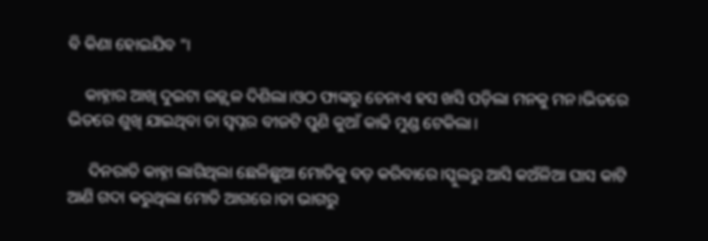ବି କିଣା ହୋଇଯିବ "।

    କାହ୍ନାର ଆଖି ଦୁଇଟା ଉଜ୍ଜ୍ୱଳ ଦିଶିଲା।ଓଠ ଫାଙ୍କରୁ ଚେନାଏ ହସ ଖସି ପଡ଼ିଲା ମନକୁ ମନ।ଭିତରେ ଭିତରେ ଶୁଖି ଯାଇଥିବା ତା ସ୍ବପ୍ନର ବୀଜଟି ପୁଣି କୁଆଁ କାଢି ମୁଣ୍ଡ ଟେକିଲା।

     ଦିନରାତି କାହ୍ନା ଲାଗିଥିଲା ଛେଳିଛୁଆ ମୋତିକୁ ବଡ଼ କରିବାରେ।ସ୍କୁଲରୁ ଆସି କଅଁଳିଆ ଘାସ କାଟି ଆଣି ଗଦା କରୁଥିଲା ମୋତି ଆଗରେ।ତା ଭାଗରୁ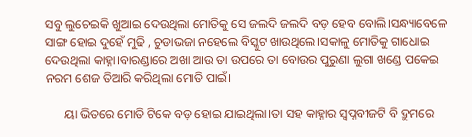ସବୁ ଲୁଚେଇକି ଖୁଆଇ ଦେଉଥିଲା ମୋତିକୁ ସେ ଜଲଦି ଜଲଦି ବଡ଼ ହେବ ବୋଲି।ସନ୍ଧ୍ୟାବେଳେ ସାଙ୍ଗ ହୋଇ ଦୁହେଁ ମୁଢି , ଚୁଡାଭଜା ନହେଲେ ବିସ୍କୁଟ ଖାଉଥିଲେ।ସକାଳୁ ମୋତିକୁ ଗାଧୋଇ ଦେଉଥିଲା କାହ୍ନା।ବାରଣ୍ଡାରେ ଅଖା ଆଉ ତା ଉପରେ ତା ବୋଉର ପୁରୁଣା ଲୁଗା ଖଣ୍ଡେ ପକେଇ ନରମ ଶେଜ ତିଆରି କରିଥିଲା ମୋତି ପାଇଁ।

      ୟା ଭିତରେ ମୋତି ଟିକେ ବଡ଼ ହୋଇ ଯାଇଥିଲା।ତା ସହ କାହ୍ନାର ସ୍ୱପ୍ନବୀଜଟି ବି ଦ୍ରୁମରେ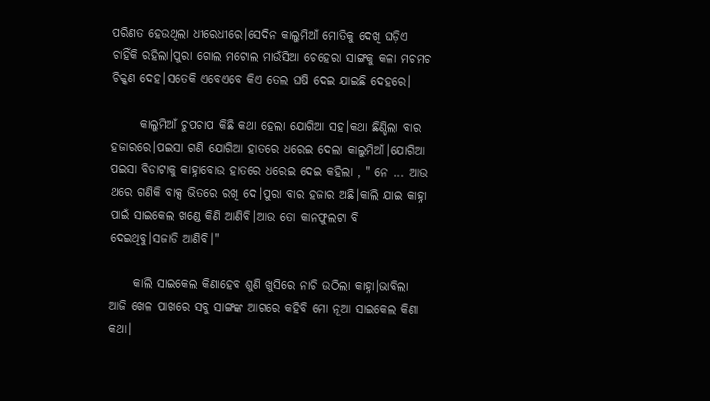ପରିଣତ ହେଉଥିଲା ଧୀରେଧୀରେ।ସେଦିନ କାଲୁମିଆଁ ମୋତିକୁ ଦେଖି ଘଡ଼ିଏ ଚାହିଁକି ରହିଲା।ପୁରା ଗୋଲ ମଟୋଲ ମାଉଁସିଆ ଚେହେରା ସାଙ୍ଗକୁ କଳା ମଚମଚ ଚିକ୍କଣ ଦେହ।ସତେକି ଏବେଏବେ କିଏ ତେଲ ଘଷି ଦେଇ ଯାଇଛି ଦେହରେ।

      କାଲୁମିଆଁ ଚୁପଚାପ କିଛି କଥା ହେଲା ଯୋଗିଆ ସହ।କଥା ଛିଣ୍ଡିଲା ବାର ହଜାରରେ।ପଇସା ଗଣି ଯୋଗିଆ ହାତରେ ଧରେଇ ଦେଲା କାଲୁମିଆଁ।ଯୋଗିଆ ପଇସା ବିଡାଟାକୁ କାହ୍ନାବୋଉ ହାତରେ ଧରେଇ ଦେଇ କହିଲା , " ନେ ... ଆଉ ଥରେ ଗଣିକି ବାକ୍ସ ଭିତରେ ରଖି ଦେ।ପୁରା ବାର ହଜାର ଅଛି।କାଲି ଯାଇ କାହ୍ନା ପାଇଁ ସାଇକେଲ ଖଣ୍ଡେ କିଣି ଆଣିବି।ଆଉ ତୋ କାନଫୁଲଟା ବି ଦେଇଥିବୁ।ସଜାଡି ଆଣିବି।"

     କାଲି ସାଇକେଲ କିଣାହେବ ଶୁଣି ଖୁସିରେ ନାଚି ଉଠିଲା କାହ୍ନା।ଭାବିଲା ଆଜି ଖେଳ ପାଖରେ ସବୁ ସାଙ୍ଗଙ୍କ ଆଗରେ କହିବି ମୋ ନୂଆ ସାଇକେଲ କିଣା କଥା।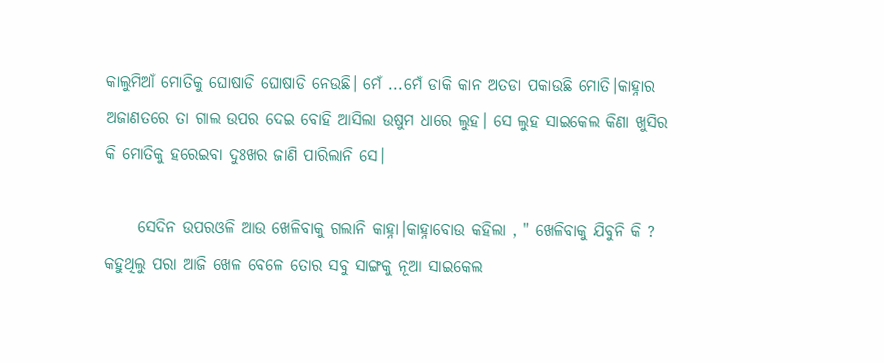କାଲୁମିଆଁ ମୋତିକୁ ଘୋଷାଡି ଘୋଷାଡି ନେଉଛି। ମେଁ ...ମେଁ ଡାକି କାନ ଅତଡା ପକାଉଛି ମୋତି।କାହ୍ନାର ଅଜାଣତରେ ତା ଗାଲ ଉପର ଦେଇ ବୋହି ଆସିଲା ଉଷୁମ ଧାରେ ଲୁହ। ସେ ଲୁହ ସାଇକେଲ କିଣା ଖୁସିର କି ମୋତିକୁ ହରେଇବା ଦୁଃଖର ଜାଣି ପାରିଲାନି ସେ।

     ସେଦିନ ଉପରଓଳି ଆଉ ଖେଳିବାକୁ ଗଲାନି କାହ୍ନା।କାହ୍ନାବୋଉ କହିଲା , " ଖେଳିବାକୁ ଯିବୁନି କି ? କହୁଥିଲୁ ପରା ଆଜି ଖେଳ ବେଳେ ତୋର ସବୁ ସାଙ୍ଗକୁ ନୂଆ ସାଇକେଲ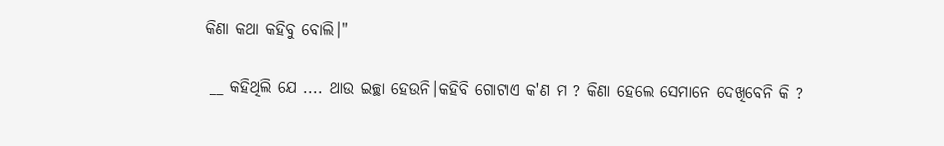କିଣା କଥା କହିବୁ ବୋଲି।"

 __ କହିଥିଲି ଯେ .... ଥାଉ ଇଚ୍ଛା ହେଉନି।କହିବି ଗୋଟାଏ କ'ଣ ମ ? କିଣା ହେଲେ ସେମାନେ ଦେଖିବେନି କି ?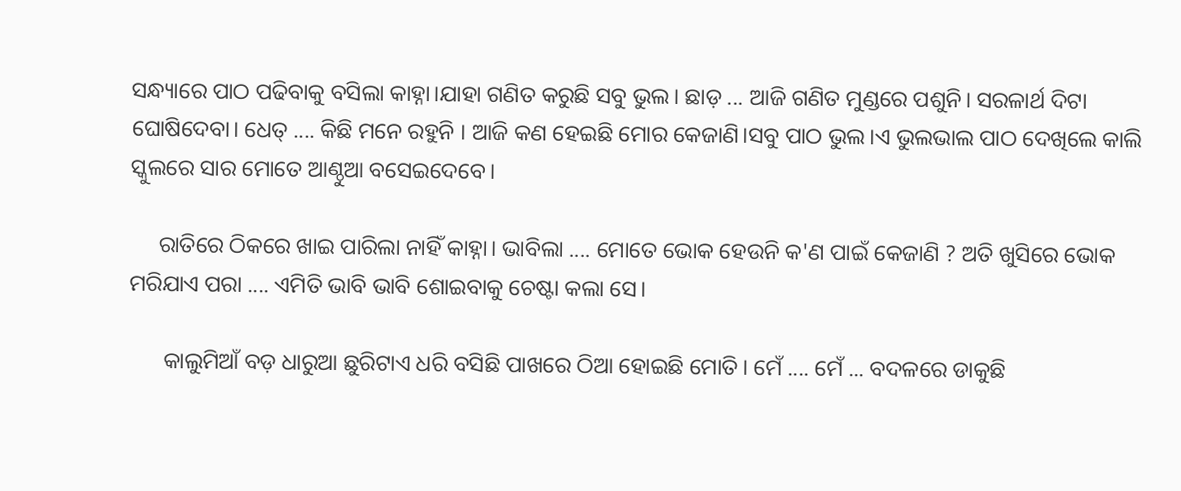ସନ୍ଧ୍ୟାରେ ପାଠ ପଢିବାକୁ ବସିଲା କାହ୍ନା।ଯାହା ଗଣିତ କରୁଛି ସବୁ ଭୁଲ। ଛାଡ଼ ... ଆଜି ଗଣିତ ମୁଣ୍ଡରେ ପଶୁନି। ସରଳାର୍ଥ ଦିଟା ଘୋଷିଦେବା। ଧେତ୍ .... କିଛି ମନେ ରହୁନି । ଆଜି କଣ ହେଇଛି ମୋର କେଜାଣି।ସବୁ ପାଠ ଭୁଲ।ଏ ଭୁଲଭାଲ ପାଠ ଦେଖିଲେ କାଲି ସ୍କୁଲରେ ସାର ମୋତେ ଆଣ୍ଠୁଆ ବସେଇଦେବେ।

     ରାତିରେ ଠିକରେ ଖାଇ ପାରିଲା ନାହିଁ କାହ୍ନା। ଭାବିଲା .... ମୋତେ ଭୋକ ହେଉନି କ'ଣ ପାଇଁ କେଜାଣି ? ଅତି ଖୁସିରେ ଭୋକ ମରିଯାଏ ପରା .... ଏମିତି ଭାବି ଭାବି ଶୋଇବାକୁ ଚେଷ୍ଟା କଲା ସେ।

      କାଲୁମିଆଁ ବଡ଼ ଧାରୁଆ ଛୁରିଟାଏ ଧରି ବସିଛି ପାଖରେ ଠିଆ ହୋଇଛି ମୋତି। ମେଁ .... ମେଁ ... ବଦଳରେ ଡାକୁଛି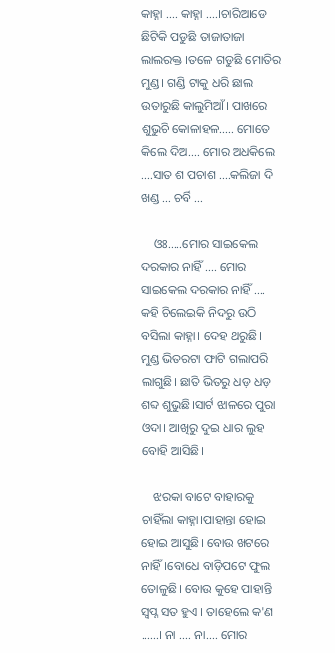କାହ୍ନା .... କାହ୍ନା ....।ଚାରିଆଡେ ଛିଟିକି ପଡୁଛି ତାଜାତାଜା ଲାଲରକ୍ତ ।ତଳେ ଗଡୁଛି ମୋତିର ମୁଣ୍ଡ। ଗଣ୍ଡି ଟାକୁ ଧରି ଛାଲ ଉତାରୁଛି କାଲୁମିଆଁ। ପାଖରେ ଶୁଭୁଚି କୋଳାହଳ..... ମୋତେ କିଲେ ଦିଅ.... ମୋର ଅଧକିଲେ ....ସାତ ଶ ପଚାଶ ....କଲିଜା ଦି ଖଣ୍ଡ ... ଚର୍ବି ...

    ଓଃ.....ମୋର ସାଇକେଲ ଦରକାର ନାହିଁ .... ମୋର ସାଇକେଲ ଦରକାର ନାହିଁ .... କହି ଚିଲେଇକି ନିଦରୁ ଉଠି ବସିଲା କାହ୍ନା। ଦେହ ଥରୁଛି। ମୁଣ୍ଡ ଭିତରଟା ଫାଟି ଗଲାପରି ଲାଗୁଛି। ଛାତି ଭିତରୁ ଧଡ଼ ଧଡ଼ ଶବ୍ଦ ଶୁଭୁଛି।ସାର୍ଟ ଝାଳରେ ପୁରା ଓଦା। ଆଖିରୁ ଦୁଇ ଧାର ଲୁହ ବୋହି ଆସିଛି।

    ଝରକା ବାଟେ ବାହାରକୁ ଚାହିଁଲା କାହ୍ନା।ପାହାନ୍ତା ହୋଇ ହୋଇ ଆସୁଛି। ବୋଉ ଖଟରେ ନାହିଁ।ବୋଧେ ବାଡ଼ିପଟେ ଫୁଲ ତୋଳୁଛି। ବୋଉ କୁହେ ପାହାନ୍ତି ସ୍ୱପ୍ନ ସତ ହୁଏ । ତାହେଲେ କ'ଣ ......। ନା .... ନା.... ମୋର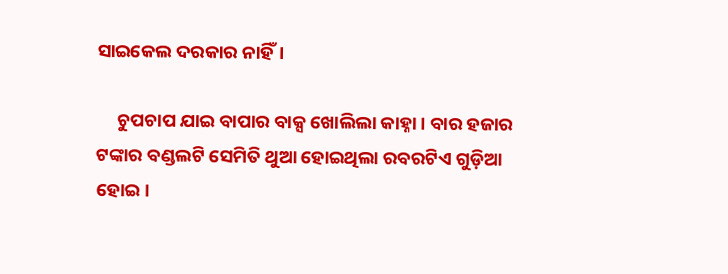ସାଇକେଲ ଦରକାର ନାହିଁ।

     ଚୁପଚାପ ଯାଇ ବାପାର ବାକ୍ସ ଖୋଲିଲା କାହ୍ନା। ବାର ହଜାର ଟଙ୍କାର ବଣ୍ଡଲଟି ସେମିତି ଥୁଆ ହୋଇଥିଲା ରବରଟିଏ ଗୁଡ଼ିଆ ହୋଇ।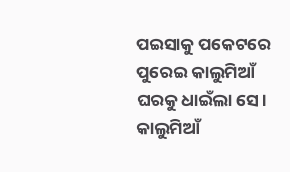ପଇସାକୁ ପକେଟରେ ପୁରେଇ କାଲୁମିଆଁ ଘରକୁ ଧାଇଁଲା ସେ। କାଲୁମିଆଁ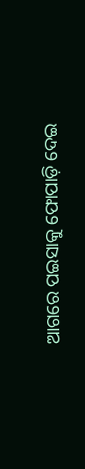ଆଗରେ ପଇସାକୁ ଫୋପାଡ଼ି ଦେଇ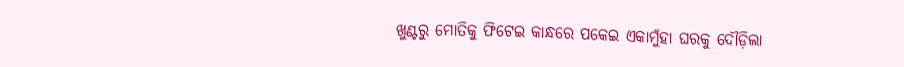ଖୁଣ୍ଟରୁ ମୋତିକୁ ଫିଟେଇ କାନ୍ଧରେ ପକେଇ ଏକାମୁଁହା ଘରକୁ ଦୌଡ଼ିଲା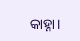କାହ୍ନା।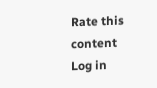Rate this content
Log in